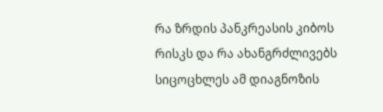რა ზრდის პანკრეასის კიბოს რისკს და რა ახანგრძლივებს სიცოცხლეს ამ დიაგნოზის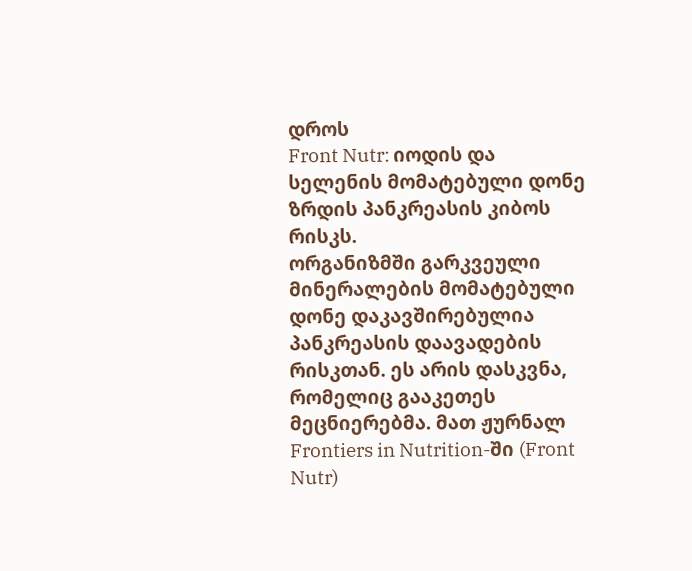დროს
Front Nutr: იოდის და სელენის მომატებული დონე ზრდის პანკრეასის კიბოს რისკს.
ორგანიზმში გარკვეული მინერალების მომატებული დონე დაკავშირებულია პანკრეასის დაავადების რისკთან. ეს არის დასკვნა, რომელიც გააკეთეს მეცნიერებმა. მათ ჟურნალ Frontiers in Nutrition-ში (Front Nutr)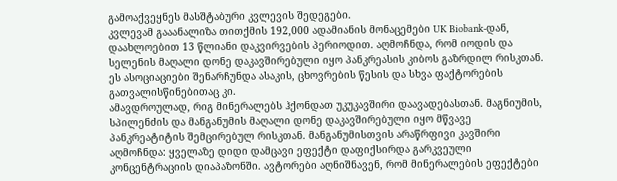გამოაქვეყნეს მასშტაბური კვლევის შედეგები.
კვლევამ გააანალიზა თითქმის 192,000 ადამიანის მონაცემები UK Biobank-დან, დაახლოებით 13 წლიანი დაკვირვების პერიოდით. აღმოჩნდა, რომ იოდის და სელენის მაღალი დონე დაკავშირებული იყო პანკრეასის კიბოს გაზრდილ რისკთან. ეს ასოციაციები შენარჩუნდა ასაკის, ცხოვრების წესის და სხვა ფაქტორების გათვალისწინებითაც კი.
ამავდროულად, რიგ მინერალებს ჰქონდათ უკუკავშირი დაავადებასთან. მაგნიუმის, სპილენძის და მანგანუმის მაღალი დონე დაკავშირებული იყო მწვავე პანკრეატიტის შემცირებულ რისკთან. მანგანუმისთვის არაწრფივი კავშირი აღმოჩნდა: ყველაზე დიდი დამცავი ეფექტი დაფიქსირდა გარკვეული კონცენტრაციის დიაპაზონში. ავტორები აღნიშნავენ, რომ მინერალების ეფექტები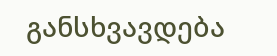განსხვავდება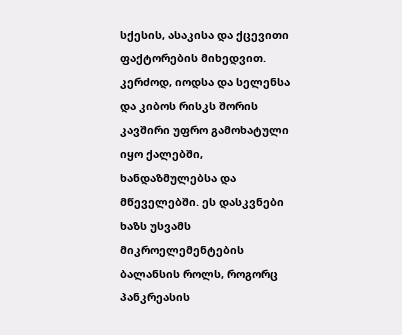სქესის, ასაკისა და ქცევითი ფაქტორების მიხედვით. კერძოდ, იოდსა და სელენსა და კიბოს რისკს შორის კავშირი უფრო გამოხატული იყო ქალებში, ხანდაზმულებსა და მწეველებში. ეს დასკვნები ხაზს უსვამს მიკროელემენტების ბალანსის როლს, როგორც პანკრეასის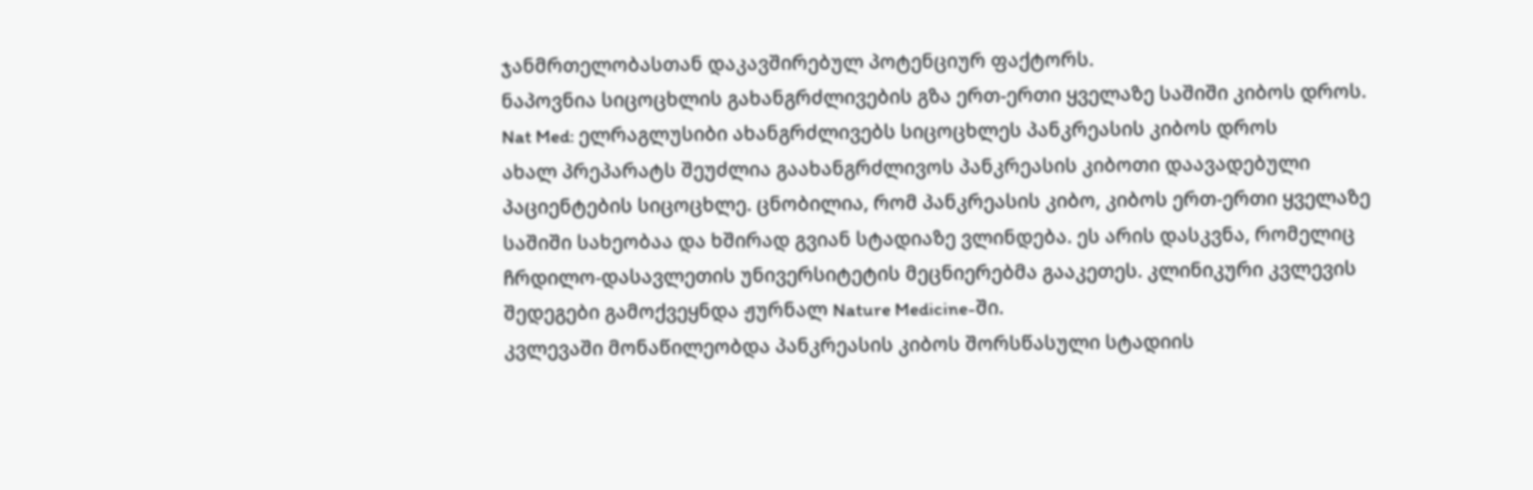ჯანმრთელობასთან დაკავშირებულ პოტენციურ ფაქტორს.
ნაპოვნია სიცოცხლის გახანგრძლივების გზა ერთ-ერთი ყველაზე საშიში კიბოს დროს.
Nat Med: ელრაგლუსიბი ახანგრძლივებს სიცოცხლეს პანკრეასის კიბოს დროს
ახალ პრეპარატს შეუძლია გაახანგრძლივოს პანკრეასის კიბოთი დაავადებული პაციენტების სიცოცხლე. ცნობილია, რომ პანკრეასის კიბო, კიბოს ერთ-ერთი ყველაზე საშიში სახეობაა და ხშირად გვიან სტადიაზე ვლინდება. ეს არის დასკვნა, რომელიც ჩრდილო-დასავლეთის უნივერსიტეტის მეცნიერებმა გააკეთეს. კლინიკური კვლევის შედეგები გამოქვეყნდა ჟურნალ Nature Medicine-ში.
კვლევაში მონაწილეობდა პანკრეასის კიბოს შორსწასული სტადიის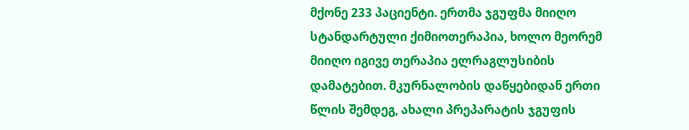მქონე 233 პაციენტი. ერთმა ჯგუფმა მიიღო სტანდარტული ქიმიოთერაპია, ხოლო მეორემ მიიღო იგივე თერაპია ელრაგლუსიბის დამატებით. მკურნალობის დაწყებიდან ერთი წლის შემდეგ, ახალი პრეპარატის ჯგუფის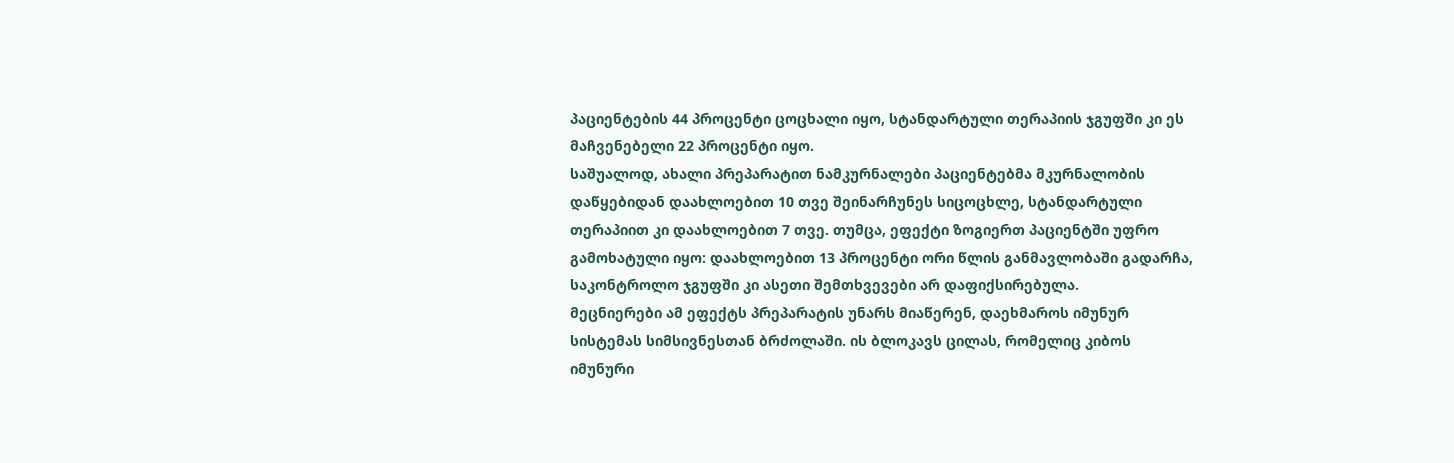პაციენტების 44 პროცენტი ცოცხალი იყო, სტანდარტული თერაპიის ჯგუფში კი ეს მაჩვენებელი 22 პროცენტი იყო.
საშუალოდ, ახალი პრეპარატით ნამკურნალები პაციენტებმა მკურნალობის დაწყებიდან დაახლოებით 10 თვე შეინარჩუნეს სიცოცხლე, სტანდარტული თერაპიით კი დაახლოებით 7 თვე. თუმცა, ეფექტი ზოგიერთ პაციენტში უფრო გამოხატული იყო: დაახლოებით 13 პროცენტი ორი წლის განმავლობაში გადარჩა, საკონტროლო ჯგუფში კი ასეთი შემთხვევები არ დაფიქსირებულა.
მეცნიერები ამ ეფექტს პრეპარატის უნარს მიაწერენ, დაეხმაროს იმუნურ სისტემას სიმსივნესთან ბრძოლაში. ის ბლოკავს ცილას, რომელიც კიბოს იმუნური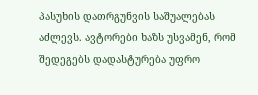პასუხის დათრგუნვის საშუალებას აძლევს. ავტორები ხაზს უსვამენ, რომ შედეგებს დადასტურება უფრო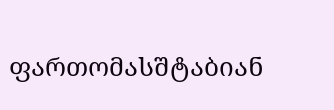ფართომასშტაბიან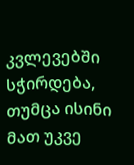კვლევებში სჭირდება, თუმცა ისინი მათ უკვე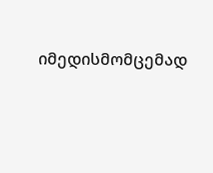იმედისმომცემად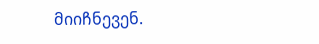მიიჩნევენ.